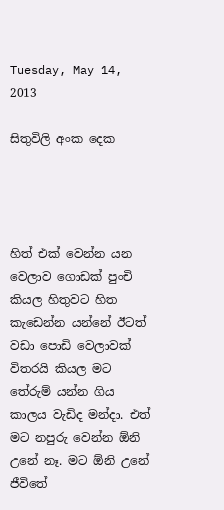Tuesday, May 14, 2013

සිතුවිලි අංක දෙක




හිත් එක් වෙන්න යන වෙලාව ගොඩක් පුංචි කියල හිතුවට හිත කැඩෙන්න යන්නේ ඊටත් වඩා පොඩි වෙලාවක් විතරයි කියල මට තේරුම් යන්න ගිය කාලය වැඩිද මන්දා. එත් මට නපුරු වෙන්න ඕනි උනේ නෑ. මට ඕනි උනේ ජීවිතේ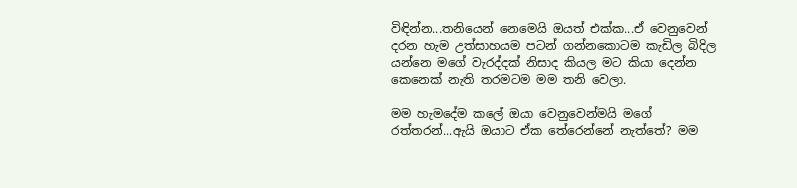විඳින්න...තනියෙන් නෙමෙයි ඔයත් එක්ක...ඒ වෙනුවෙන් දරන හැම උත්සාහයම පටන් ගන්නකොටම කැඩිල බිදිල යන්නෙ මගේ වැරද්දක් නිසාද කියල මට කියා දෙන්න කෙනෙක් නැති තරමටම මම තනි වෙලා.

මම හැමදේම කලේ ඔයා වෙනුවෙන්මයි මගේ රත්තරන්...ඇයි ඔයාට ඒක තේරෙන්නේ නැත්තේ? මම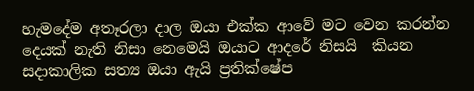හැමදේම අතෑරලා දාල ඔයා එක්ක ආවේ මට වෙන කරන්න දෙයක් නැති නිසා නෙමෙයි ඔයාට ආදරේ නිසයි  කියන සදාකාලික සත්‍ය ඔයා ඇයි ප්‍රතික්ෂේප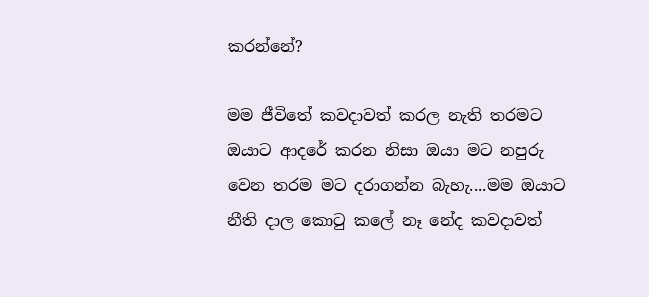කරන්නේ?

මම ජීවිතේ කවදාවත් කරල නැති තරමට ඔයාට ආදරේ කරන නිසා ඔයා මට නපුරු වෙන තරම මට දරාගන්න බැහැ....මම ඔයාට නීති දාල කොටු කලේ නෑ නේද කවදාවත්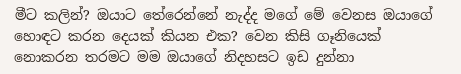මීට කලින්? ඔයාට තේරෙන්නේ නැද්ද මගේ මේ වෙනස ඔයාගේ හොඳට කරන දෙයක් කියන එක? වෙන කිසි ගෑනියෙක් නොකරන තරමට මම ඔයාගේ නිදහසට ඉඩ දුන්නා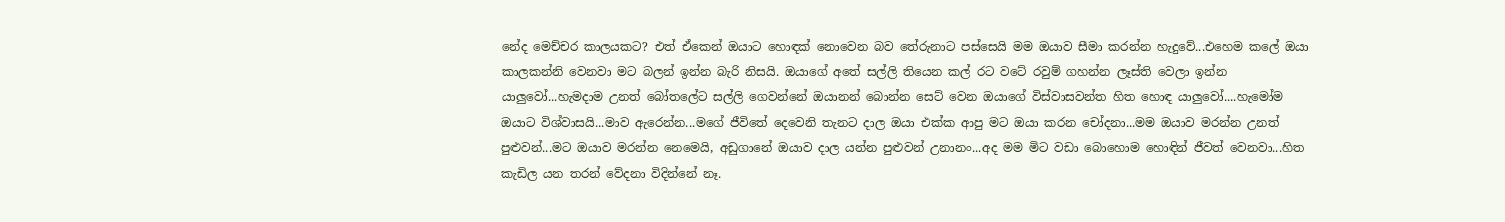නේද මෙච්චර කාලයකට? එත් ඒකෙන් ඔයාට හොඳක් නොවෙන බව තේරුනාට පස්සෙයි මම ඔයාව සීමා කරන්න හැදුවේ...එහෙම කලේ ඔයා කාලකන්නි වෙනවා මට බලන් ඉන්න බැරි නිසයි. ඔයාගේ අතේ සල්ලි තියෙන කල් රට වටේ රවුම් ගහන්න ලෑස්ති වෙලා ඉන්න යාලුවෝ...හැමදාම උනත් බෝතලේට සල්ලි ගෙවන්නේ ඔයානන් බොන්න සෙට් වෙන ඔයාගේ විස්වාසවන්ත හිත හොඳ යාලුවෝ....හැමෝම ඔයාට විශ්වාසයි...මාව ඇරෙන්න...මගේ ජීවිතේ දෙවෙනි තැනට දාල ඔයා එක්ක ආපු මට ඔයා කරන චෝදනා...මම ඔයාව මරන්න උනත් පුළුවන්...මට ඔයාව මරන්න නෙමෙයි, අඩුගානේ ඔයාව දාල යන්න පුළුවන් උනානං...අද මම මිට වඩා බොහොම හොඳින් ජීවත් වෙනවා...හිත කැඩිල යන තරන් වේදනා විදින්නේ නෑ.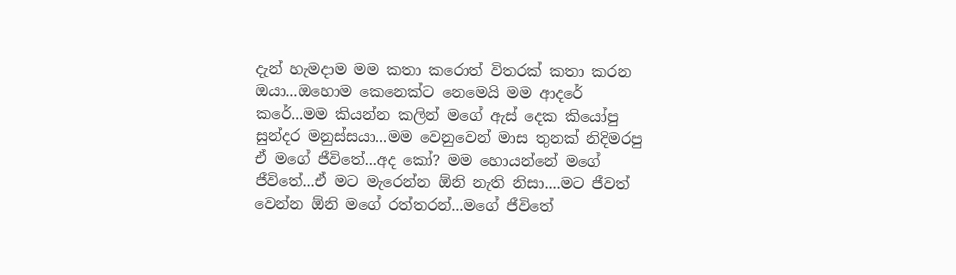දැන් හැමදාම මම කතා කරොත් විතරක් කතා කරන ඔයා...ඔහොම කෙනෙක්ට නෙමෙයි මම ආදරේ කරේ...මම කියන්න කලින් මගේ ඇස් දෙක කියෝපු සුන්දර මනුස්සයා...මම වෙනුවෙන් මාස තුනක් නිදිමරපු ඒ මගේ ජීවිතේ...අද කෝ? මම හොයන්නේ මගේ ජීවිතේ...ඒ මට මැරෙන්න ඕනි නැති නිසා....මට ජීවත් වෙන්න ඕනි මගේ රත්තරන්...මගේ ජීවිතේ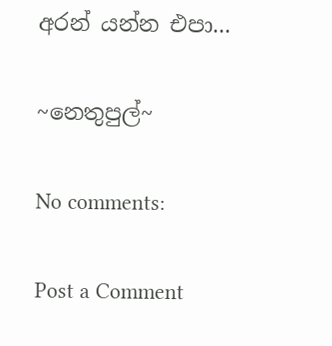අරන් යන්න එපා...

~නෙතුපුල්~

No comments:

Post a Comment